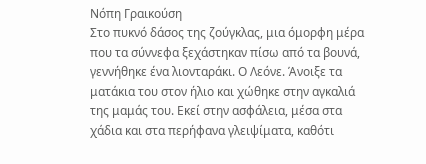Νόπη Γραικούση
Στο πυκνό δάσος της ζούγκλας, μια όμορφη μέρα που τα σύννεφα ξεχάστηκαν πίσω από τα βουνά, γεννήθηκε ένα λιονταράκι. Ο Λεόνε. Άνοιξε τα ματάκια του στον ήλιο και χώθηκε στην αγκαλιά της μαμάς του. Εκεί στην ασφάλεια, μέσα στα χάδια και στα περήφανα γλειψίματα, καθότι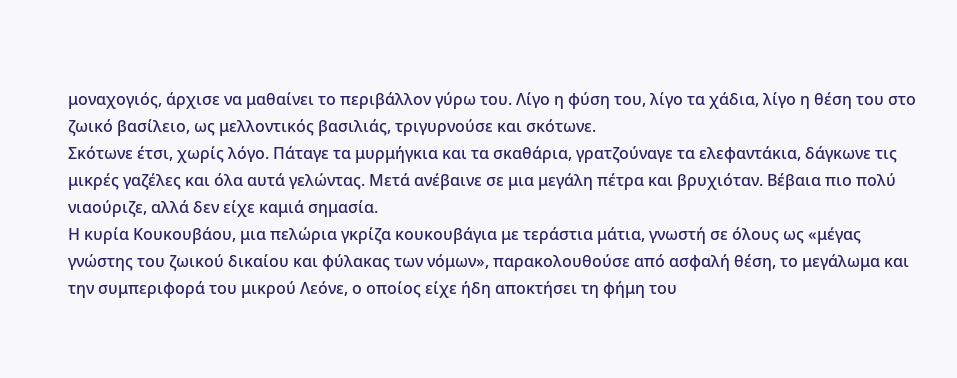μοναχογιός, άρχισε να μαθαίνει το περιβάλλον γύρω του. Λίγο η φύση του, λίγο τα χάδια, λίγο η θέση του στο ζωικό βασίλειο, ως μελλοντικός βασιλιάς, τριγυρνούσε και σκότωνε.
Σκότωνε έτσι, χωρίς λόγο. Πάταγε τα μυρμήγκια και τα σκαθάρια, γρατζούναγε τα ελεφαντάκια, δάγκωνε τις μικρές γαζέλες και όλα αυτά γελώντας. Μετά ανέβαινε σε μια μεγάλη πέτρα και βρυχιόταν. Βέβαια πιο πολύ νιαούριζε, αλλά δεν είχε καμιά σημασία.
Η κυρία Κουκουβάου, μια πελώρια γκρίζα κουκουβάγια με τεράστια μάτια, γνωστή σε όλους ως «μέγας γνώστης του ζωικού δικαίου και φύλακας των νόμων», παρακολουθούσε από ασφαλή θέση, το μεγάλωμα και την συμπεριφορά του μικρού Λεόνε, ο οποίος είχε ήδη αποκτήσει τη φήμη του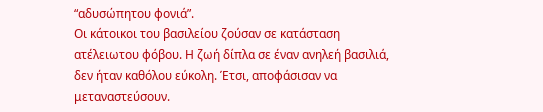“αδυσώπητου φονιά”.
Οι κάτοικοι του βασιλείου ζούσαν σε κατάσταση ατέλειωτου φόβου. Η ζωή δίπλα σε έναν ανηλεή βασιλιά, δεν ήταν καθόλου εύκολη. Έτσι, αποφάσισαν να μεταναστεύσουν.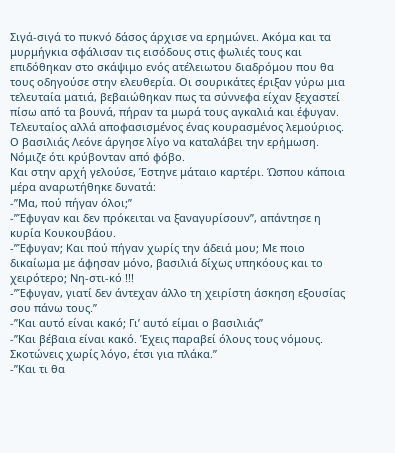Σιγά-σιγά το πυκνό δάσος άρχισε να ερημώνει. Ακόμα και τα μυρμήγκια σφάλισαν τις εισόδους στις φωλιές τους και επιδόθηκαν στο σκάψιμο ενός ατέλειωτου διαδρόμου που θα τους οδηγούσε στην ελευθερία. Οι σουρικάτες έριξαν γύρω μια τελευταία ματιά, βεβαιώθηκαν πως τα σύννεφα είχαν ξεχαστεί πίσω από τα βουνά, πήραν τα μωρά τους αγκαλιά και έφυγαν. Τελευταίος αλλά αποφασισμένος ένας κουρασμένος λεμούριος.
Ο βασιλιάς Λεόνε άργησε λίγο να καταλάβει την ερήμωση. Νόμιζε ότι κρύβονταν από φόβο.
Και στην αρχή γελούσε, Έστηνε μάταιο καρτέρι. Ώσπου κάποια μέρα αναρωτήθηκε δυνατά:
-”Μα, πού πήγαν όλοι;”
-”Έφυγαν και δεν πρόκειται να ξαναγυρίσουν”, απάντησε η κυρία Κουκουβάου.
-”Έφυγαν; Και πού πήγαν χωρίς την άδειά μου; Με ποιο δικαίωμα με άφησαν μόνο, βασιλιά δίχως υπηκόους και το χειρότερο; Νη-στι-κό !!!
-”Έφυγαν, γιατί δεν άντεχαν άλλο τη χειρίστη άσκηση εξουσίας σου πάνω τους.”
-”Και αυτό είναι κακό; Γι’ αυτό είμαι ο βασιλιάς”
-”Και βέβαια είναι κακό. Έχεις παραβεί όλους τους νόμους. Σκοτώνεις χωρίς λόγο, έτσι για πλάκα.”
-”Και τι θα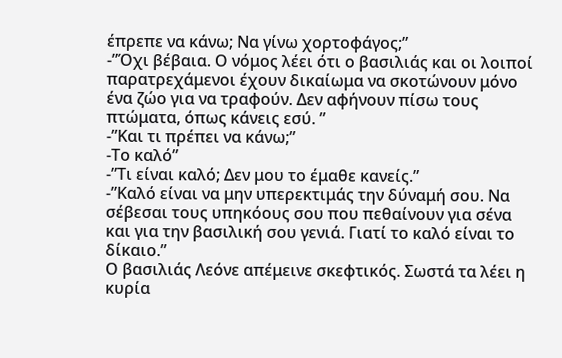έπρεπε να κάνω; Να γίνω χορτοφάγος;”
-”Όχι βέβαια. Ο νόμος λέει ότι ο βασιλιάς και οι λοιποί παρατρεχάμενοι έχουν δικαίωμα να σκοτώνουν μόνο ένα ζώο για να τραφούν. Δεν αφήνουν πίσω τους πτώματα, όπως κάνεις εσύ. ”
-”Και τι πρέπει να κάνω;”
-Το καλό”
-”Τι είναι καλό; Δεν μου το έμαθε κανείς.”
-”Καλό είναι να μην υπερεκτιμάς την δύναμή σου. Να σέβεσαι τους υπηκόους σου που πεθαίνουν για σένα και για την βασιλική σου γενιά. Γιατί το καλό είναι το δίκαιο.”
Ο βασιλιάς Λεόνε απέμεινε σκεφτικός. Σωστά τα λέει η κυρία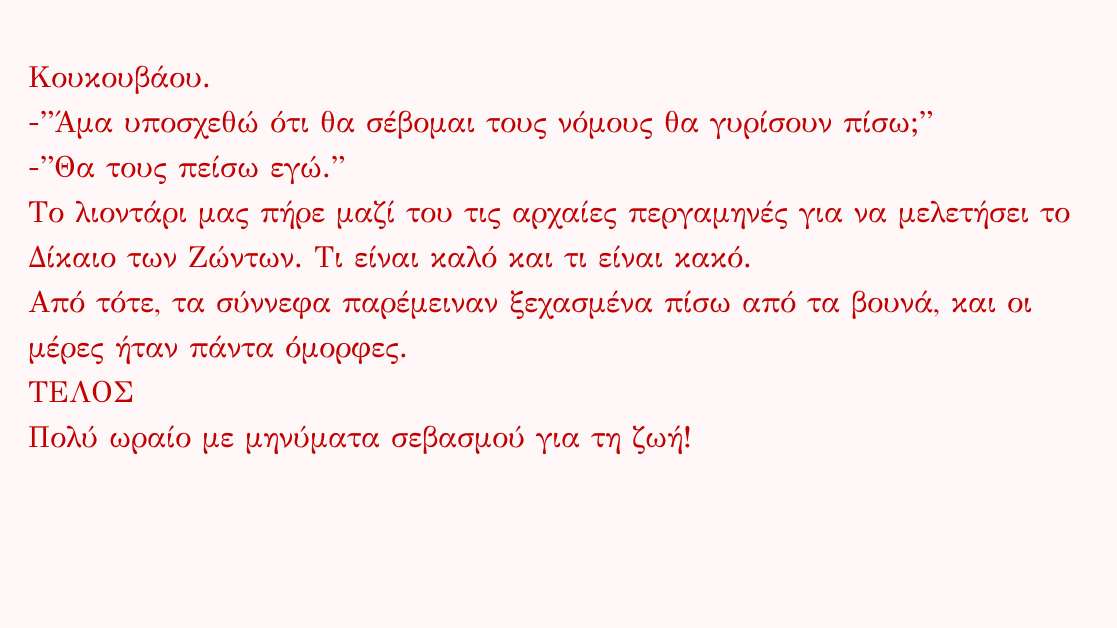Κουκουβάου.
-”Άμα υποσχεθώ ότι θα σέβομαι τους νόμους θα γυρίσουν πίσω;”
-”Θα τους πείσω εγώ.”
Το λιοντάρι μας πήρε μαζί του τις αρχαίες περγαμηνές για να μελετήσει το Δίκαιο των Ζώντων. Τι είναι καλό και τι είναι κακό.
Από τότε, τα σύννεφα παρέμειναν ξεχασμένα πίσω από τα βουνά, και οι μέρες ήταν πάντα όμορφες.
ΤΕΛΟΣ
Πολύ ωραίο με μηνύματα σεβασμού για τη ζωή!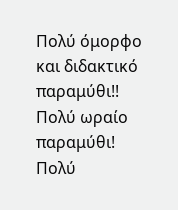Πολύ όμορφο και διδακτικό παραμύθι!!
Πολύ ωραίο παραμύθι!
Πολύ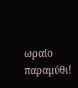ωραίο παραμύθι!